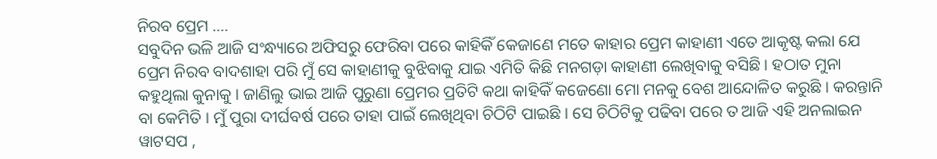ନିରବ ପ୍ରେମ ….
ସବୁଦିନ ଭଳି ଆଜି ସଂନ୍ଧ୍ୟାରେ ଅଫିସରୁ ଫେରିବା ପରେ କାହିକିଁ କେଜାଣେ ମତେ କାହାର ପ୍ରେମ କାହାଣୀ ଏତେ ଆକୃଷ୍ଟ କଲା ଯେ ପ୍ରେମ ନିରବ ବାଦଶାହା ପରି ମୁଁ ସେ କାହାଣୀକୁ ବୁଝିବାକୁ ଯାଇ ଏମିତି କିଛି ମନଗଡ଼ା କାହାଣୀ ଲେଖିବାକୁ ବସିଛି । ହଠାତ ମୁନା କହୁଥିଲା କୁନାକୁ । ଜାଣିଲୁ ଭାଇ ଆଜି ପୁରୁଣା ପ୍ରେମର ପ୍ରତିଟି କଥା କାହିକିଁ କଜେଣୋ ମୋ ମନକୁ ବେଶ ଆନ୍ଦୋଳିତ କରୁଛି । କରନ୍ତାନି ବା କେମିତି । ମୁଁ ପୁରା ଦୀର୍ଘବର୍ଷ ପରେ ତାହା ପାଇଁ ଲେଖିଥିବା ଚିଠିଟି ପାଇଛି । ସେ ଚିଠିଟିକୁ ପଢିବା ପରେ ତ ଆଜି ଏହି ଅନଲାଇନ ୱାଟସପ ,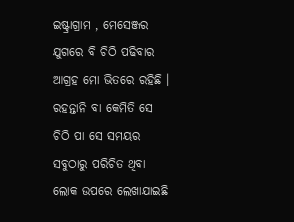ଇଷ୍ଟ୍ରାଗ୍ରାମ , ମେସେଞ୍ଜର ଯୁଗରେ ବି ଚିଠି ପଢିବାର ଆଗ୍ରହ ମୋ ଭିତରେ ରହିଛି । ରହନ୍ତାନି ବା କେମିତି ସେ ଚିଠି ପା ସେ ସମୟର ସବୁଠାରୁ ପରିଚିତ ଥିବା ଲୋକ ଉପରେ ଲେଖାଯାଇଛି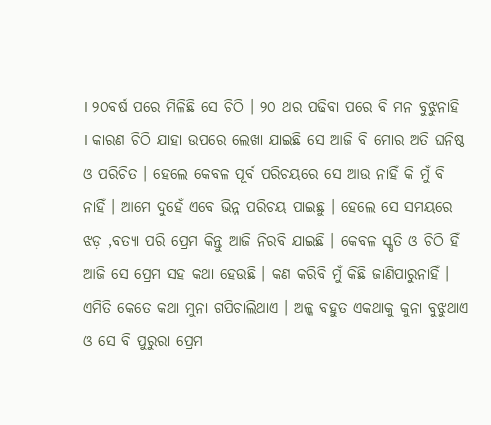। ୨୦ବର୍ଷ ପରେ ମିଳିଛି ସେ ଚିଠି । ୨୦ ଥର ପଢିବା ପରେ ବି ମନ ବୁଝୁନାହି । କାରଣ ଚିଠି ଯାହା ଉପରେ ଲେଖା ଯାଇଛି ସେ ଆଜି ବି ମୋର ଅତି ଘନିଷ୍ଠ ଓ ପରିଚିତ । ହେଲେ କେବଳ ପୂର୍ବ ପରିଚୟରେ ସେ ଆଉ ନାହିଁ କି ମୁଁ ବି ନାହିଁ । ଆମେ ଦୁହେଁ ଏବେ ଭିନ୍ନ ପରିଚୟ ପାଇଛୁ । ହେଲେ ସେ ସମୟରେ ଝଡ଼ ,ବତ୍ୟା ପରି ପ୍ରେମ କିନ୍ତୁ ଆଜି ନିରବି ଯାଇଛି । କେବଳ ସ୍କୃତି ଓ ଚିଠି ହିଁ ଆଜି ସେ ପ୍ରେମ ସହ କଥା ହେଉଛି । କଣ କରିବି ମୁଁ କିଛି ଜାଣିପାରୁନାହିଁ । ଏମିତି କେତେ କଥା ମୁନା ଗପିଚାଲିଥାଏ । ଅଳ୍କ ବହୁତ ଏକଥାକୁ କୁନା ବୁଝୁଥାଏ ଓ ସେ ବି ପୁରୁରା ପ୍ରେମ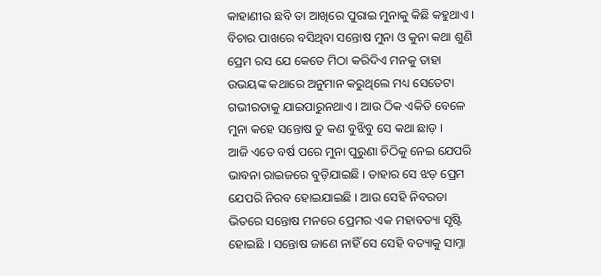କାହାଣୀର ଛବି ତା ଆଖିରେ ପୁରାଇ ମୁନାକୁ କିଛି କହୁଥାଏ । ବିଚାର ପାଖରେ ବସିଥିବା ସନ୍ତୋଷ ମୁନା ଓ କୁନା କଥା ଶୁଣି ପ୍ରେମ ରସ ଯେ କେତେ ମିଠା କରିଦିଏ ମନକୁ ତାହା ଉଭୟଙ୍କ କଥାରେ ଅନୁମାନ କରୁଥିଲେ ମଧ୍ୟ ସେତେଟା ଗଭୀରତାକୁ ଯାଇପାରୁନଥାଏ । ଆଉ ଠିକ ଏକିତି ବେଳେ ମୁନା କହେ ସନ୍ତୋଷ ତୁ କଣ ବୁଝିବୁ ସେ କଥା ଛାଡ଼ ।
ଆଜି ଏତେ ବର୍ଷ ପରେ ମୁନା ପୁରୁଣା ଚିଠିକୁ ନେଇ ଯେପରି ଭାବନା ରାଇଜରେ ବୁଡ଼ିଯାଇଛି । ତାହାର ସେ ଝଡ଼ ପ୍ରେମ ଯେପରି ନିରବ ହୋଇଯାଇଛି । ଆଉ ସେହି ନିବରତା ଭିତରେ ସନ୍ତୋଷ ମନରେ ପ୍ରେମର ଏକ ମହାବତ୍ୟା ସୃଷ୍ଟି ହୋଇଛି । ସନ୍ତୋଷ ଜାଣେ ନାହିଁ ସେ ସେହି ବତ୍ୟାକୁ ସାମ୍ନା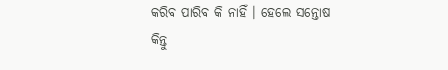କରିବ ପାରିବ କି ନାହିଁ । ହେଲେ ସନ୍ତୋଷ କିନ୍ତୁ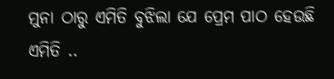ମୁନା ଠାରୁ ଏମିତି ବୁଝିଲା ଯେ ପ୍ରେମ ପାଠ ହେଉଛି ଏମିତି ..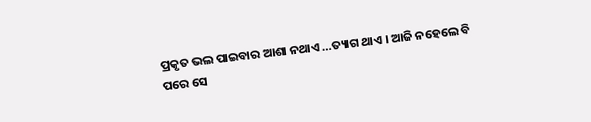ପ୍ରକୃତ ଭଲ ପାଇବାର ଆଶା ନଥାଏ …ତ୍ୟାଗ ଥାଏ । ଆଜି ନହେଲେ ବି ପରେ ସେ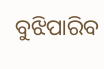ବୁଝିପାରିବ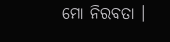ମୋ ନିରବତା ।